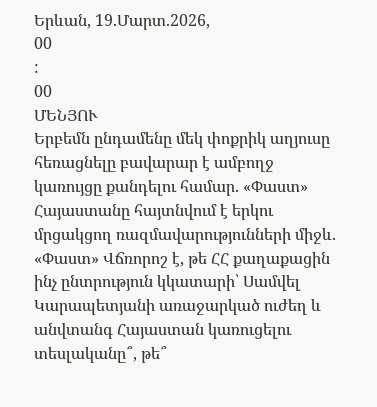Երևան, 19.Մարտ.2026,
00
:
00
ՄԵՆՅՈՒ
Երբեմն ընդամենը մեկ փոքրիկ աղյուսը հեռացնելը բավարար է ամբողջ կառույցը քանդելու համար. «Փաստ» Հայաստանը հայտնվում է երկու մրցակցող ռազմավարությունների միջև. «Փաստ» Վճռորոշ է, թե ՀՀ քաղաքացին ինչ ընտրություն կկատարի՝ Սամվել Կարապետյանի առաջարկած ուժեղ և անվտանգ Հայաստան կառուցելու տեսլականը՞, թե՞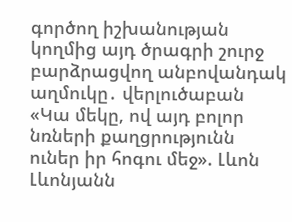գործող իշխանության կողմից այդ ծրագրի շուրջ բարձրացվող անբովանդակ աղմուկը․ վերլուծաբան «Կա մեկը, ով այդ բոլոր նռների քաղցրությունն ուներ իր հոգու մեջ». Լևոն Լևոնյանն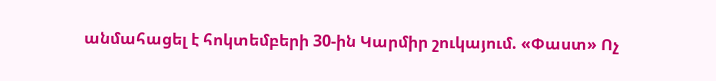անմահացել է հոկտեմբերի 30-ին Կարմիր շուկայում. «Փաստ» Ոչ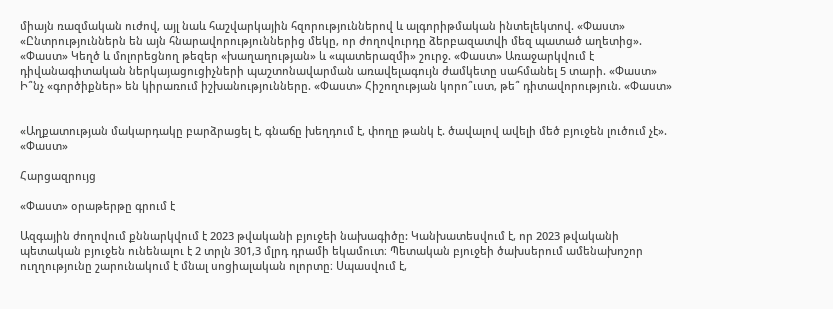միայն ռազմական ուժով, այլ նաև հաշվարկային հզորություններով և ալգորիթմական ինտելեկտով. «Փաստ» «Ընտրություններն են այն հնարավորություններից մեկը, որ ժողովուրդը ձերբազատվի մեզ պատած աղետից». «Փաստ» Կեղծ և մոլորեցնող թեզեր «խաղաղության» և «պատերազմի» շուրջ. «Փաստ» Առաջարկվում է դիվանագիտական ներկայացուցիչների պաշտոնավարման առավելագույն ժամկետը սահմանել 5 տարի. «Փաստ» Ի՞նչ «գործիքներ» են կիրառում իշխանությունները. «Փաստ» Հիշողության կորո՞ւստ, թե՞ դիտավորություն. «Փաստ»


«Աղքատության մակարդակը բարձրացել է, գնաճը խեղդում է, փողը թանկ է. ծավալով ավելի մեծ բյուջեն լուծում չէ». «Փաստ»

Հարցազրույց

«Փաստ» օրաթերթը գրում է

Ազգային ժողովում քննարկվում է 2023 թվականի բյուջեի նախագիծը: Կանխատեսվում է, որ 2023 թվականի պետական բյուջեն ունենալու է 2 տրլն 301,3 մլրդ դրամի եկամուտ։ Պետական բյուջեի ծախսերում ամենախոշոր ուղղությունը շարունակում է մնալ սոցիալական ոլորտը։ Սպասվում է,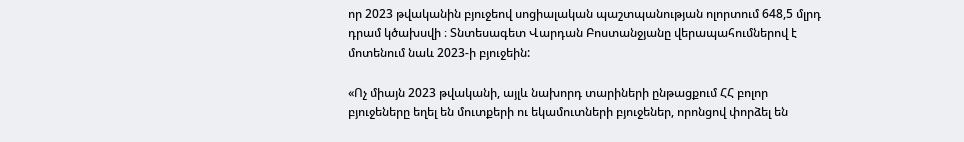որ 2023 թվականին բյուջեով սոցիալական պաշտպանության ոլորտում 648,5 մլրդ դրամ կծախսվի ։ Տնտեսագետ Վարդան Բոստանջյանը վերապահումներով է մոտենում նաև 2023-ի բյուջեին:

«Ոչ միայն 2023 թվականի, այլև նախորդ տարիների ընթացքում ՀՀ բոլոր բյուջեները եղել են մուտքերի ու եկամուտների բյուջեներ, որոնցով փորձել են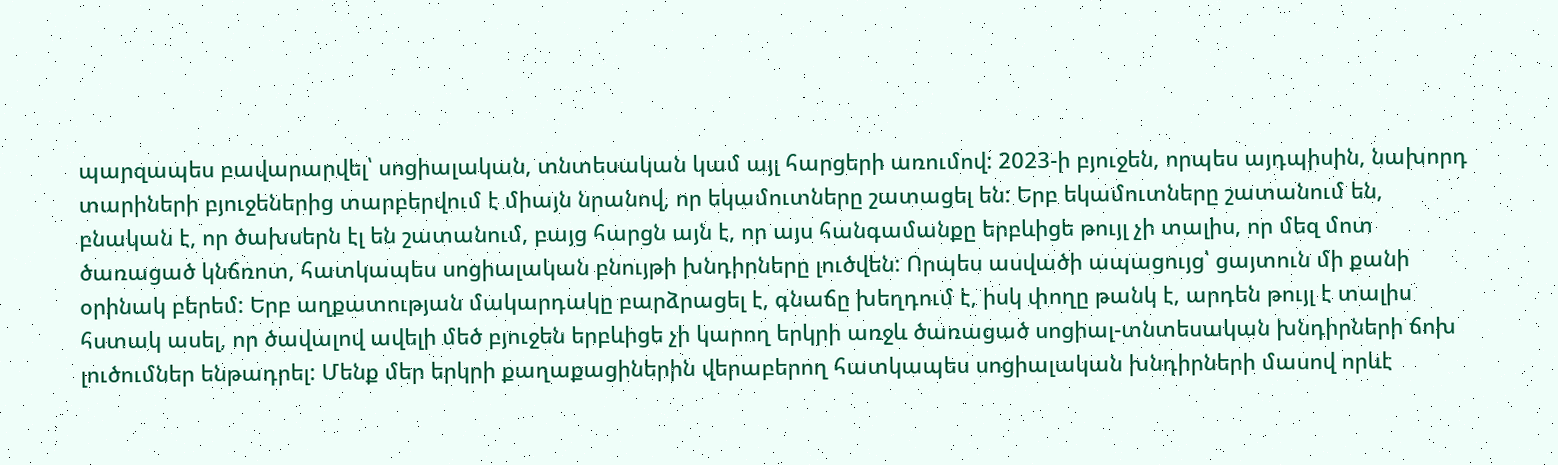պարզապես բավարարվել՝ սոցիալական, տնտեսական կամ այլ հարցերի առումով: 2023-ի բյուջեն, որպես այդպիսին, նախորդ տարիների բյուջեներից տարբերվում է միայն նրանով, որ եկամուտները շատացել են: Երբ եկամուտները շատանում են, բնական է, որ ծախսերն էլ են շատանում, բայց հարցն այն է, որ այս հանգամանքը երբևիցե թույլ չի տալիս, որ մեզ մոտ ծառացած կնճռոտ, հատկապես սոցիալական բնույթի խնդիրները լուծվեն: Որպես ասվածի ապացույց՝ ցայտուն մի քանի օրինակ բերեմ: Երբ աղքատության մակարդակը բարձրացել է, գնաճը խեղդում է, իսկ փողը թանկ է, արդեն թույլ է տալիս հստակ ասել, որ ծավալով ավելի մեծ բյուջեն երբևիցե չի կարող երկրի առջև ծառացած սոցիալ-տնտեսական խնդիրների ճոխ լուծումներ ենթադրել: Մենք մեր երկրի քաղաքացիներին վերաբերող հատկապես սոցիալական խնդիրների մասով որևէ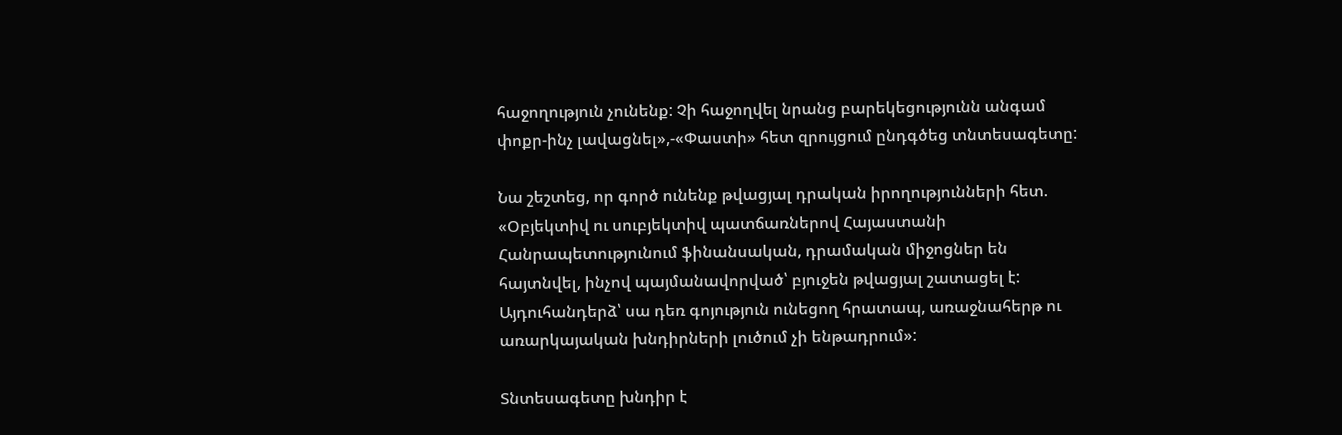հաջողություն չունենք: Չի հաջողվել նրանց բարեկեցությունն անգամ փոքր-ինչ լավացնել»,-«Փաստի» հետ զրույցում ընդգծեց տնտեսագետը:

Նա շեշտեց, որ գործ ունենք թվացյալ դրական իրողությունների հետ. «Օբյեկտիվ ու սուբյեկտիվ պատճառներով Հայաստանի Հանրապետությունում ֆինանսական, դրամական միջոցներ են հայտնվել, ինչով պայմանավորված՝ բյուջեն թվացյալ շատացել է: Այդուհանդերձ՝ սա դեռ գոյություն ունեցող հրատապ, առաջնահերթ ու առարկայական խնդիրների լուծում չի ենթադրում»:

Տնտեսագետը խնդիր է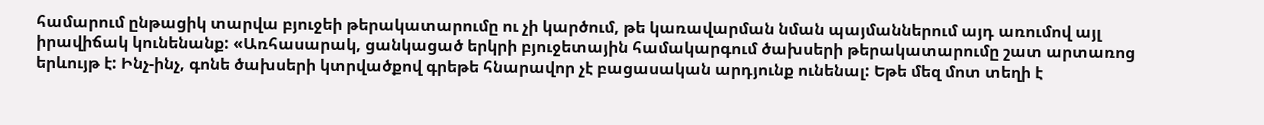համարում ընթացիկ տարվա բյուջեի թերակատարումը ու չի կարծում, թե կառավարման նման պայմաններում այդ առումով այլ իրավիճակ կունենանք: «Առհասարակ, ցանկացած երկրի բյուջետային համակարգում ծախսերի թերակատարումը շատ արտառոց երևույթ է: Ինչ-ինչ, գոնե ծախսերի կտրվածքով գրեթե հնարավոր չէ բացասական արդյունք ունենալ: Եթե մեզ մոտ տեղի է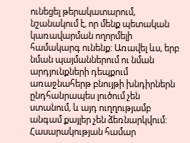ունեցել թերակատարում, նշանակում է, որ մենք պետական կառավարման ողորմելի համակարգ ունենք: Առավել ևս, երբ նման պայմաններում ու նման արդյունքների դեպքում առաջնահերթ բնույթի խնդիրներն ընդհանրապես լուծում չեն ստանում, և այդ ուղղությամբ անգամ քայլեր չեն ձեռնարկվում: Հասարակության համար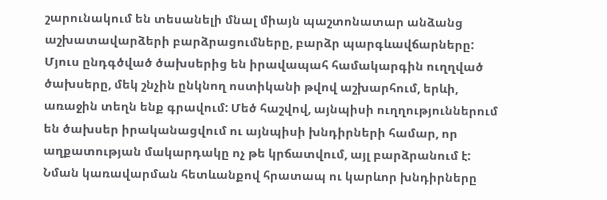շարունակում են տեսանելի մնալ միայն պաշտոնատար անձանց աշխատավարձերի բարձրացումները, բարձր պարգևավճարները: Մյուս ընդգծված ծախսերից են իրավապահ համակարգին ուղղված ծախսերը, մեկ շնչին ընկնող ոստիկանի թվով աշխարհում, երևի, առաջին տեղն ենք գրավում: Մեծ հաշվով, այնպիսի ուղղություններում են ծախսեր իրականացվում ու այնպիսի խնդիրների համար, որ աղքատության մակարդակը ոչ թե կրճատվում, այլ բարձրանում է: Նման կառավարման հետևանքով հրատապ ու կարևոր խնդիրները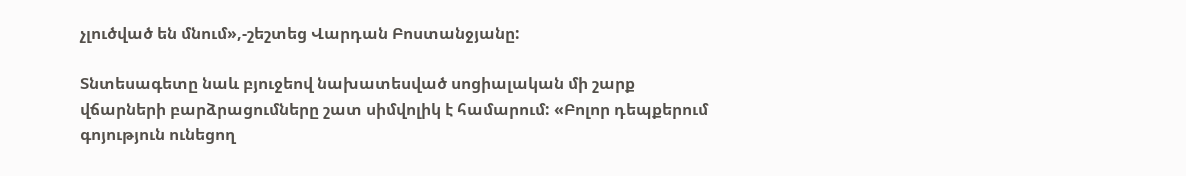չլուծված են մնում»,-շեշտեց Վարդան Բոստանջյանը:

Տնտեսագետը նաև բյուջեով նախատեսված սոցիալական մի շարք վճարների բարձրացումները շատ սիմվոլիկ է համարում: «Բոլոր դեպքերում գոյություն ունեցող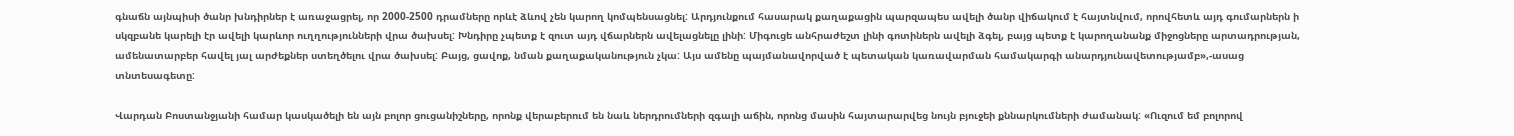գնաճն այնպիսի ծանր խնդիրներ է առաջացրել, որ 2000-2500 դրամները որևէ ձևով չեն կարող կոմպենսացնել: Արդյունքում հասարակ քաղաքացին պարզապես ավելի ծանր վիճակում է հայտնվում, որովհետև այդ գումարներն ի սկզբանե կարելի էր ավելի կարևոր ուղղությունների վրա ծախսել: Խնդիրը չպետք է զուտ այդ վճարներն ավելացնելը լինի: Միգուցե անհրաժեշտ լինի գոտիներն ավելի ձգել, բայց պետք է կարողանանք միջոցները արտադրության, ամենատարբեր հավել յալ արժեքներ ստեղծելու վրա ծախսել: Բայց, ցավոք, նման քաղաքականություն չկա: Այս ամենը պայմանավորված է պետական կառավարման համակարգի անարդյունավետությամբ»,-ասաց տնտեսագետը:

Վարդան Բոստանջյանի համար կասկածելի են այն բոլոր ցուցանիշները, որոնք վերաբերում են նաև ներդրումների զգալի աճին, որոնց մասին հայտարարվեց նույն բյուջեի քննարկումների ժամանակ: «Ուզում եմ բոլորով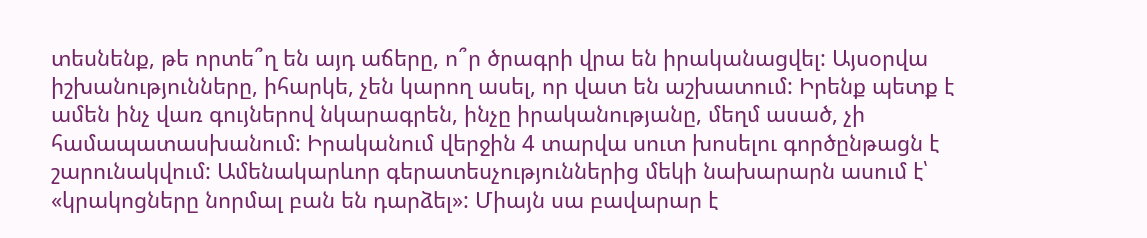տեսնենք, թե որտե՞ղ են այդ աճերը, ո՞ր ծրագրի վրա են իրականացվել: Այսօրվա իշխանությունները, իհարկե, չեն կարող ասել, որ վատ են աշխատում: Իրենք պետք է ամեն ինչ վառ գույներով նկարագրեն, ինչը իրականությանը, մեղմ ասած, չի համապատասխանում: Իրականում վերջին 4 տարվա սուտ խոսելու գործընթացն է շարունակվում: Ամենակարևոր գերատեսչություններից մեկի նախարարն ասում է՝ «կրակոցները նորմալ բան են դարձել»: Միայն սա բավարար է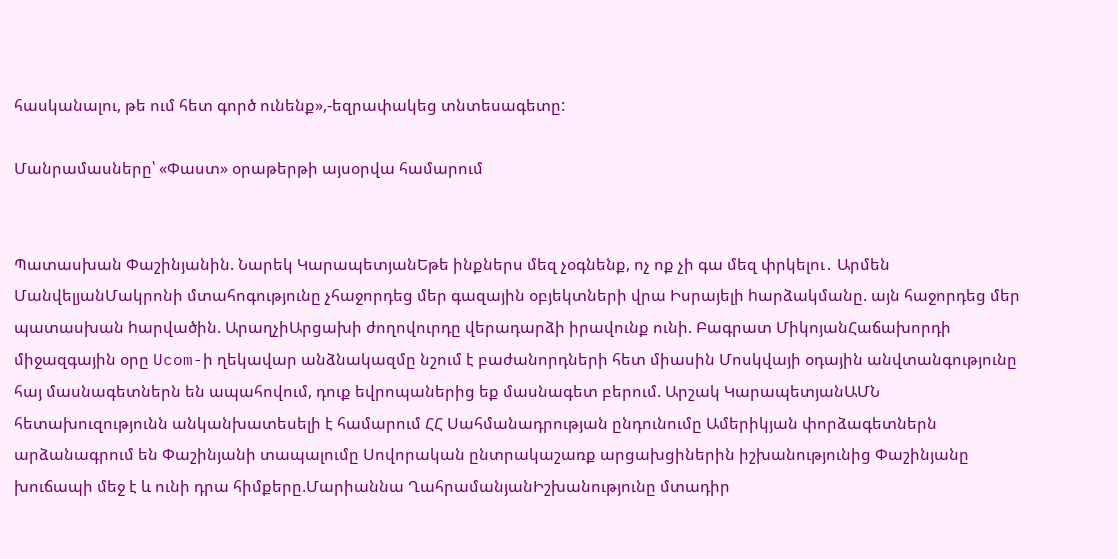հասկանալու, թե ում հետ գործ ունենք»,-եզրափակեց տնտեսագետը:

Մանրամասները՝ «Փաստ» օրաթերթի այսօրվա համարում


Պատասխան Փաշինյանին. Նարեկ ԿարապետյանԵթե ինքներս մեզ չօգնենք, ոչ ոք չի գա մեզ փրկելու․ Արմեն ՄանվելյանՄակրոնի մտահոգությունը չհաջորդեց մեր գազային օբյեկտների վրա Իսրայելի hարձակմանը. այն հաջորդեց մեր պատասխան hարվածին. ԱրաղչիԱրցախի ժողովուրդը վերադարձի իրավունք ունի. Բագրատ ՄիկոյանՀաճախորդի միջազգային օրը Ucom-ի ղեկավար անձնակազմը նշում է բաժանորդների հետ միասին Մոսկվայի օդային անվտանգությունը հայ մասնագետներն են ապահովում, դուք եվրոպաներից եք մասնագետ բերում. Արշակ ԿարապետյանԱՄՆ հետախուզությունն անկանխատեսելի է համարում ՀՀ Սահմանադրության ընդունումը Ամերիկյան փորձագետներն արձանագրում են Փաշինյանի տապալումը Սովորական ընտրակաշառք արցախցիներին իշխանությունից Փաշինյանը խուճապի մեջ է և ունի դրա հիմքերը.Մարիաննա ՂահրամանյանԻշխանությունը մտադիր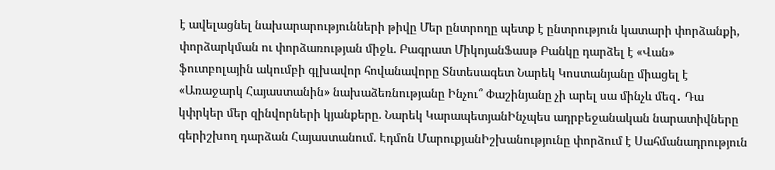է ավելացնել նախարարությունների թիվը Մեր ընտրողը պետք է ընտրություն կատարի փորձանքի, փորձարկման ու փորձառության միջև. Բագրատ ՄիկոյանՖասթ Բանկը դարձել է «Վան» ֆուտբոլային ակումբի գլխավոր հովանավորը Տնտեսագետ Նարեկ Կոստանյանը միացել է «Առաջարկ Հայաստանին» նախաձեռնությանը Ինչու՞ Փաշինյանը չի արել սա մինչև մեզ․ Դա կփրկեր մեր զինվորների կյանքերը. Նարեկ ԿարապետյանԻնչպես ադրբեջանական նարատիվները գերիշխող դարձան Հայաստանում. Էդմոն ՄարուքյանԻշխանությունը փորձում է Սահմանադրություն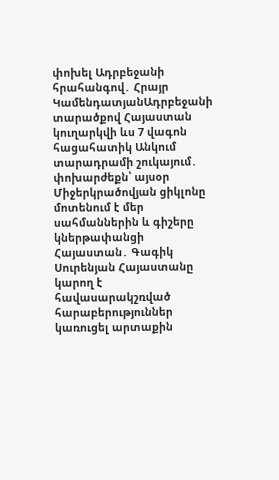փոխել Ադրբեջանի հրահանգով․ Հրայր ԿամենդատյանԱդրբեջանի տարածքով Հայաստան կուղարկվի ևս 7 վագոն հացահատիկ Անկում տարադրամի շուկայում․ փոխարժեքն՝ այսօր Միջերկրածովյան ցիկլոնը մոտենում է մեր սահմաններին և գիշերը կներթափանցի Հայաստան․ Գագիկ Սուրենյան Հայաստանը կարող է հավասարակշռված հարաբերություններ կառուցել արտաքին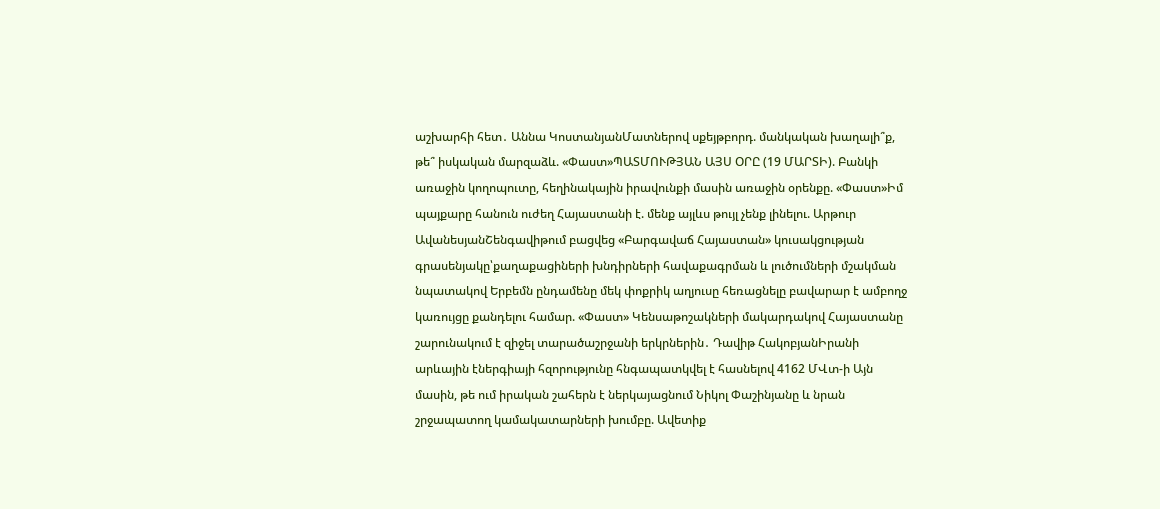աշխարհի հետ․ Աննա ԿոստանյանՄատներով սքեյթբորդ. մանկական խաղալի՞ք, թե՞ իսկական մարզաձև. «Փաստ»ՊԱՏՄՈՒԹՅԱՆ ԱՅՍ ՕՐԸ (19 ՄԱՐՏԻ). Բանկի առաջին կողոպուտը, հեղինակային իրավունքի մասին առաջին օրենքը. «Փաստ»Իմ պայքարը հանուն ուժեղ Հայաստանի է. մենք այլևս թույլ չենք լինելու. Արթուր ԱվանեսյանՇենգավիթում բացվեց «Բարգավաճ Հայաստան» կուսակցության գրասենյակը՝քաղաքացիների խնդիրների հավաքագրման և լուծումների մշակման նպատակով Երբեմն ընդամենը մեկ փոքրիկ աղյուսը հեռացնելը բավարար է ամբողջ կառույցը քանդելու համար. «Փաստ» Կենսաթոշակների մակարդակով Հայաստանը շարունակում է զիջել տարածաշրջանի երկրներին․ Դավիթ ՀակոբյանԻրանի արևային էներգիայի հզորությունը հնգապատկվել է հասնելով 4162 ՄՎտ-ի Այն մասին, թե ում իրական շահերն է ներկայացնում Նիկոլ Փաշինյանը և նրան շրջապատող կամակատարների խումբը. Ավետիք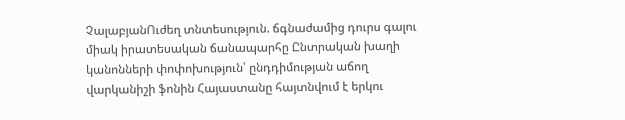ՉալաբյանՈւժեղ տնտեսություն. ճգնաժամից դուրս գալու միակ իրատեսական ճանապարհը Ընտրական խաղի կանոնների փոփոխություն՝ ընդդիմության աճող վարկանիշի ֆոնին Հայաստանը հայտնվում է երկու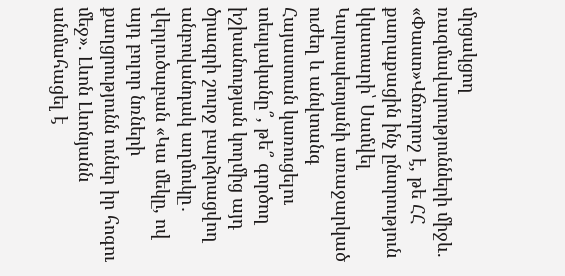մրցակցող ռազմավարությունների միջև. «Փաստ»Վճռորոշ է, թե ՀՀ քաղաքացին ինչ ընտրություն կկատարի՝ Սամվել Կարապետյանի առաջարկած ուժեղ և անվտանգ Հայաստան կառուցելու տեսլականը՞, թե՞ գործող իշխանության կողմից այդ ծրագրի շուրջ բարձրացվող անբովանդակ աղմուկը․ վերլուծաբան «Կա մեկը, ով այդ բոլոր նռների քաղցրությունն ուներ իր հոգու մեջ». Լևոն Լևոնյանն անմահացել է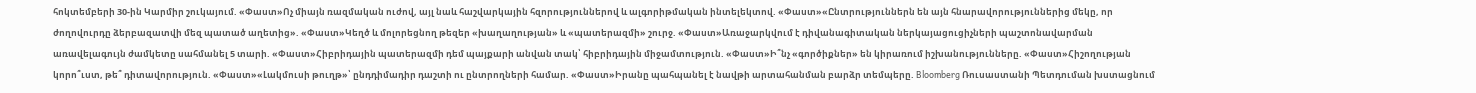հոկտեմբերի 30-ին Կարմիր շուկայում. «Փաստ»Ոչ միայն ռազմական ուժով, այլ նաև հաշվարկային հզորություններով և ալգորիթմական ինտելեկտով. «Փաստ»«Ընտրություններն են այն հնարավորություններից մեկը, որ ժողովուրդը ձերբազատվի մեզ պատած աղետից». «Փաստ»Կեղծ և մոլորեցնող թեզեր «խաղաղության» և «պատերազմի» շուրջ. «Փաստ»Առաջարկվում է դիվանագիտական ներկայացուցիչների պաշտոնավարման առավելագույն ժամկետը սահմանել 5 տարի. «Փաստ»Հիբրիդային պատերազմի դեմ պայքարի անվան տակ՝ հիբրիդային միջամտություն. «Փաստ»Ի՞նչ «գործիքներ» են կիրառում իշխանությունները. «Փաստ»Հիշողության կորո՞ւստ, թե՞ դիտավորություն. «Փաստ»«Լակմուսի թուղթ»՝ ընդդիմադիր դաշտի ու ընտրողների համար. «Փաստ»Իրանը պահպանել է նավթի արտահանման բարձր տեմպերը. Bloomberg Ռուսաստանի Պետդուման խստացնում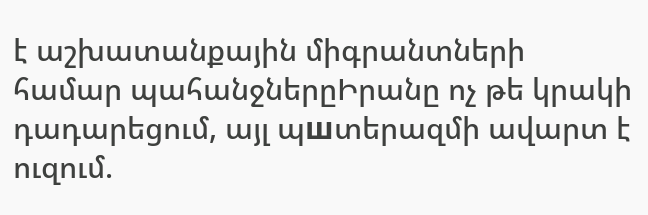է աշխատանքային միգրանտների համար պահանջներըԻրանը ոչ թե կրակի դադարեցում, այլ պшտերազմի ավարտ է ուզում.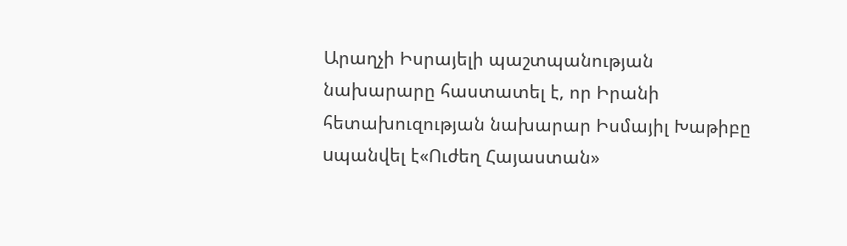Արաղչի Իսրայելի պաշտպանության նախարարը հաստատել է, որ Իրանի հետախուզության նախարար Իսմայիլ Խաթիբը uպանվել է«Ուժեղ Հայաստան»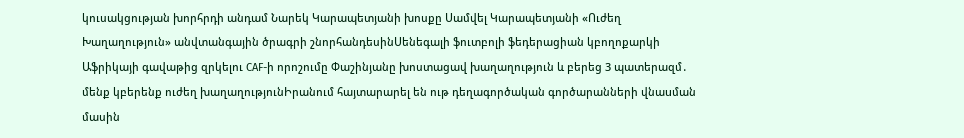կուսակցության խորհրդի անդամ Նարեկ Կարապետյանի խոսքը Սամվել Կարապետյանի «Ուժեղ Խաղաղություն» անվտանգային ծրագրի շնորհանդեսինՍենեգալի ֆուտբոլի ֆեդերացիան կբողոքարկի Աֆրիկայի գավաթից զրկելու CAF-ի որոշումը Փաշինյանը խոստացավ խաղաղություն և բերեց 3 պատերազմ․ մենք կբերենք ուժեղ խաղաղությունԻրանում հայտարարել են ութ դեղագործական գործարանների վնաuման մասին